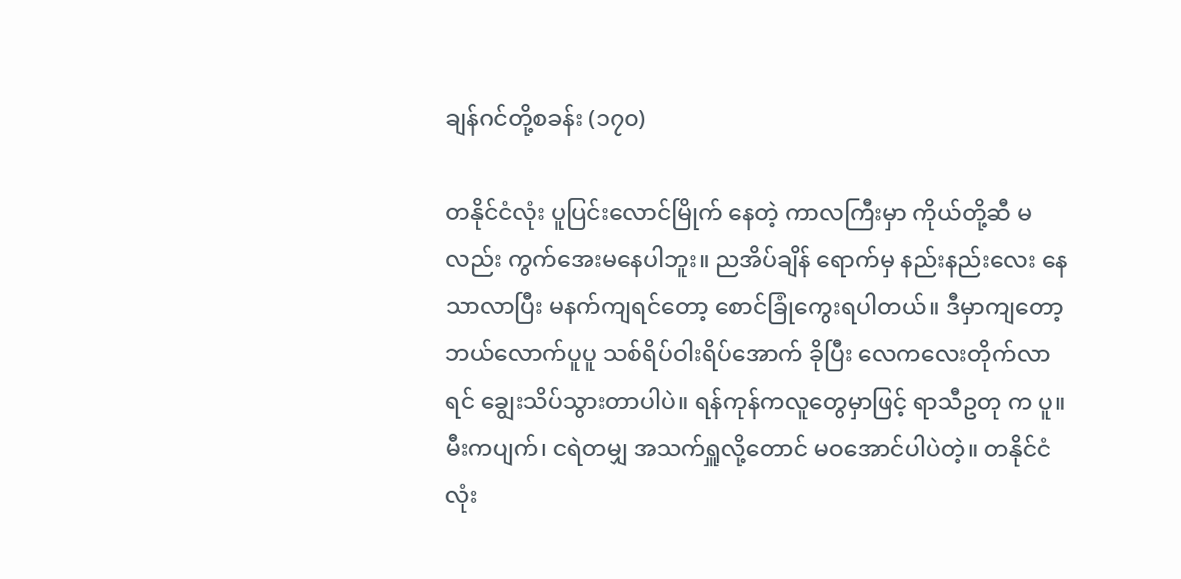ချန်ဂင်တို့စခန်း (၁၇၀)

တနိုင်ငံလုံး ပူပြင်းလောင်မြိုက် နေတဲ့ ကာလကြီးမှာ ကိုယ်တို့ဆီ မလည်း ကွက်အေးမနေပါဘူး။ ညအိပ်ချိန် ရောက်မှ နည်းနည်းလေး နေသာလာပြီး မနက်ကျရင်တော့ စောင်ခြုံကွေးရပါတယ်။ ဒီမှာကျတော့ ဘယ်လောက်ပူပူ သစ်ရိပ်ဝါးရိပ်အောက် ခိုပြီး လေကလေးတိုက်လာရင် ချွေးသိပ်သွားတာပါပဲ။ ရန်ကုန်ကလူတွေမှာဖြင့် ရာသီဥတု က ပူ။ မီးကပျက်၊ ငရဲတမျှ အသက်ရှူလို့တောင် မဝအောင်ပါပဲတဲ့။ တနိုင်ငံလုံး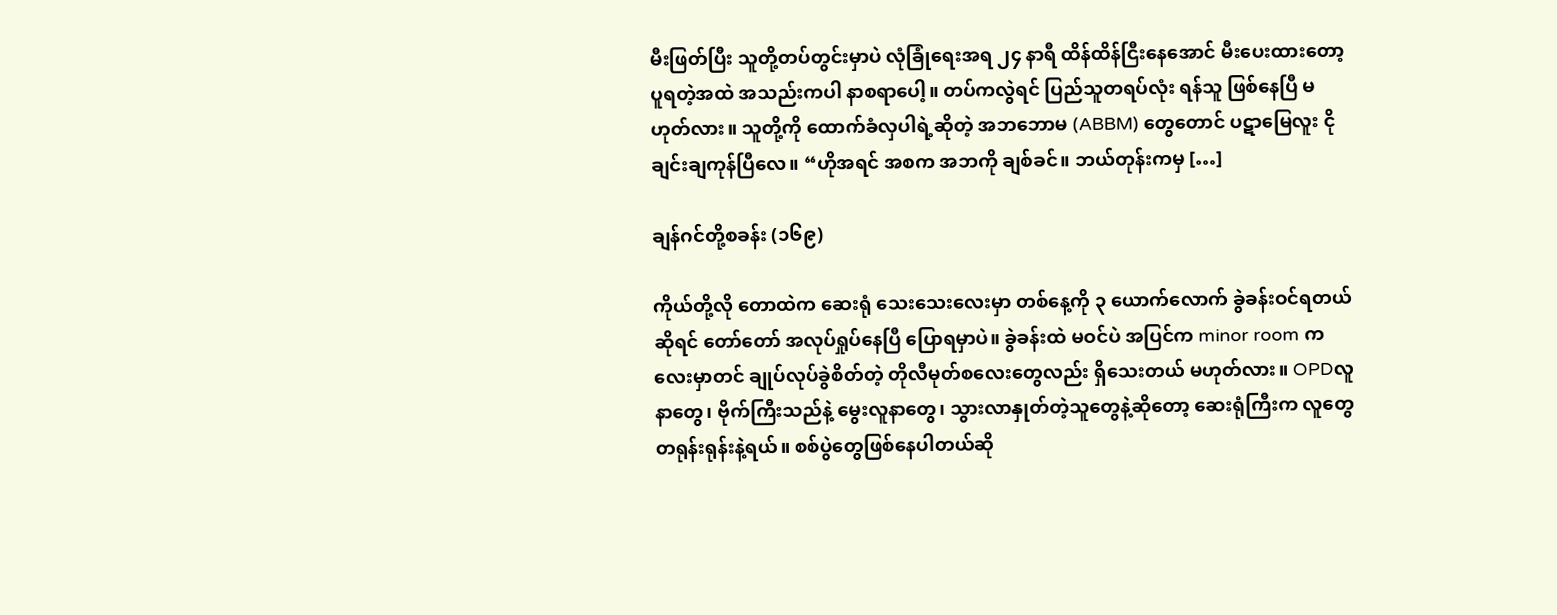မီးဖြတ်ပြီး သူတို့တပ်တွင်းမှာပဲ လုံခြုံရေးအရ ၂၄ နာရီ ထိန်ထိန်ငြီးနေအောင် မီးပေးထားတော့ ပူရတဲ့အထဲ အသည်းကပါ နာစရာပေါ့။ တပ်ကလွဲရင် ပြည်သူတရပ်လုံး ရန်သူ ဖြစ်နေပြီ မဟုတ်လား။ သူတို့ကို ထောက်ခံလှပါရဲ့ဆိုတဲ့ အဘဘောမ (ABBM) တွေတောင် ပဋာမြေလူး ငိုချင်းချကုန်ပြီလေ။ “ဟိုအရင် အစက အဘကို ချစ်ခင်။ ဘယ်တုန်းကမှ […]

ချန်ဂင်တို့စခန်း (၁၆၉)

ကိုယ်တို့လို တောထဲက ဆေးရုံ သေးသေးလေးမှာ တစ်နေ့ကို ၃ ယောက်လောက် ခွဲခန်းဝင်ရတယ် ဆိုရင် တော်တော် အလုပ်ရှုပ်နေပြီ ပြောရမှာပဲ။ ခွဲခန်းထဲ မဝင်ပဲ အပြင်က minor room ကလေးမှာတင် ချုပ်လုပ်ခွဲစိတ်တဲ့ တိုလီမုတ်စလေးတွေလည်း ရှိသေးတယ် မဟုတ်လား။ OPDလူနာတွေ၊ ဗိုက်ကြီးသည်နဲ့ မွေးလူနာတွေ၊ သွားလာနှုတ်တဲ့သူတွေနဲ့ဆိုတော့ ဆေးရုံကြီးက လူတွေ တရုန်းရုန်းနဲ့ရယ်။ စစ်ပွဲတွေဖြစ်နေပါတယ်ဆို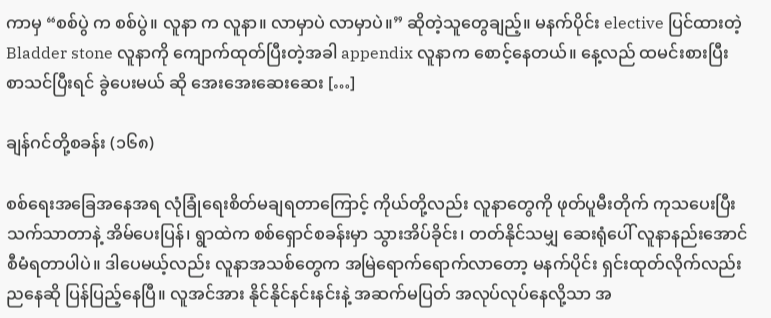ကာမှ “စစ်ပွဲ က စစ်ပွဲ။ လူနာ က လူနာ။ လာမှာပဲ လာမှာပဲ။” ဆိုတဲ့သူတွေချည့်။ မနက်ပိုင်း elective ပြင်ထားတဲ့ Bladder stone လူနာကို ကျောက်ထုတ်ပြီးတဲ့အခါ appendix လူနာက စောင့်နေတယ်။ နေ့လည် ထမင်းစားပြီး စာသင်ပြီးရင် ခွဲပေးမယ် ဆို အေးအေးဆေးဆေး […]

ချန်ဂင်တို့စခန်း (၁၆၈)

စစ်ရေးအခြေအနေအရ လုံခြုံရေးစိတ်မချရတာကြောင့် ကိုယ်တို့လည်း လူနာတွေကို ဖုတ်ပူမီးတိုက် ကုသပေးပြီး သက်သာတာနဲ့ အိမ်ပေးပြန်၊ ရွာထဲက စစ်ရှောင်စခန်းမှာ သွားအိပ်ခိုင်း၊ တတ်နိုင်သမျှ ဆေးရုံပေါ် လူနာနည်းအောင် စီမံရတာပါပဲ။ ဒါပေမယ့်လည်း လူနာအသစ်တွေက အမြဲရောက်ရောက်လာတော့ မနက်ပိုင်း ရှင်းထုတ်လိုက်လည်း ညနေဆို ပြန်ပြည့်နေပြီ။ လူအင်အား နိုင်နိုင်နင်းနင်းနဲ့ အဆက်မပြတ် အလုပ်လုပ်နေလို့သာ အ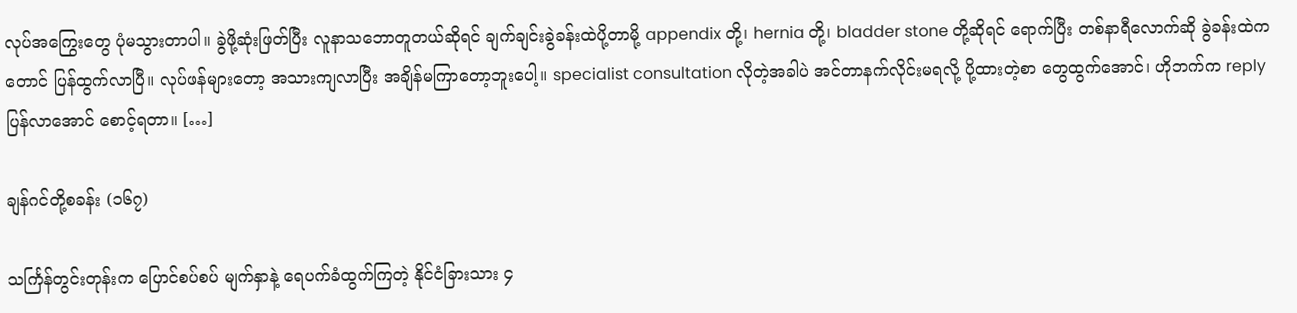လုပ်အကြွေးတွေ ပုံမသွားတာပါ။ ခွဲဖို့ဆုံးဖြတ်ပြီး လူနာသဘောတူတယ်ဆိုရင် ချက်ချင်းခွဲခန်းထဲပို့တာမို့ appendix တို့၊ hernia တို့၊ bladder stone တို့ဆိုရင် ရောက်ပြီး တစ်နာရီလောက်ဆို ခွဲခန်းထဲကတောင် ပြန်ထွက်လာပြီ။ လုပ်ဖန်များတော့ အသားကျလာပြီး အချိန်မကြာတော့ဘူးပေါ့။ specialist consultation လိုတဲ့အခါပဲ အင်တာနက်လိုင်းမရလို့ ပို့ထားတဲ့စာ တွေထွက်အောင်၊ ဟိုဘက်က reply ပြန်လာအောင် စောင့်ရတာ။ […]

ချန်ဂင်တို့စခန်း (၁၆၇)

သင်္ကြန်တွင်းတုန်းက ပြောင်စပ်စပ် မျက်နှာနဲ့ ရေပက်ခံထွက်ကြတဲ့ နိုင်ငံခြားသား ၄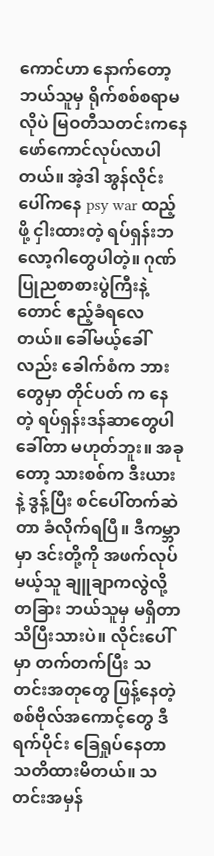ကောင်ဟာ နောက်တော့ ဘယ်သူမှ ရိုက်စစ်စရာမလိုပဲ မြဝတီသတင်းကနေ ဖော်ကောင်လုပ်လာပါတယ်။ အဲ့ဒါ အွန်လိုင်းပေါ်ကနေ psy war ထည့်ဖို့ ငှါးထားတဲ့ ရပ်ရှန်းဘလော့ဂါတွေပါတဲ့။ ဂုဏ်ပြုညစာစားပွဲကြီးနဲ့တောင် ဧည့်ခံရလေတယ်။ ခေါ်မယ့်ခေါ်လည်း ခေါက်စံက ဘားတွေမှာ တိုင်ပတ် က နေတဲ့ ရပ်ရှန်းဒန်ဆာတွေပါ ခေါ်တာ မဟုတ်ဘူး။ အခုတော့ သားစစ်က ဒီးယား နဲ့ ဒွန့်ပြီး စင်ပေါ်တက်ဆဲတာ ခံလိုက်ရပြီ။ ဒီကမ္ဘာမှာ ဒင်းတို့ကို အဖက်လုပ်မယ့်သူ ချူချာကလွဲလို့ တခြား ဘယ်သူမှ မရှိတာ သိပြီးသားပဲ။ လိုင်းပေါ်မှာ တက်တက်ပြီး သတင်းအတုတွေ ဖြန့်နေတဲ့ စစ်ဗိုလ်အကောင့်တွေ ဒီရက်ပိုင်း ခြေရှုပ်နေတာ သတိထားမိတယ်။ သတင်းအမှန်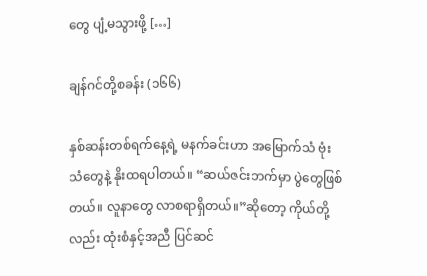တွေ ပျံ့မသွားဖို့ […]

ချန်ဂင်တို့စခန်း (၁၆၆)

နှစ်ဆန်းတစ်ရက်နေ့ရဲ့ မနက်ခင်းဟာ အမြောက်သံ ဗုံးသံတွေနဲ့ နိုးထရပါတယ်။ “ဆယ်ဇင်းဘက်မှာ ပွဲတွေဖြစ်တယ်။ လူနာတွေ လာစရာရှိတယ်။”ဆိုတော့ ကိုယ်တို့လည်း ထုံးစံနှင့်အညီ ပြင်ဆင်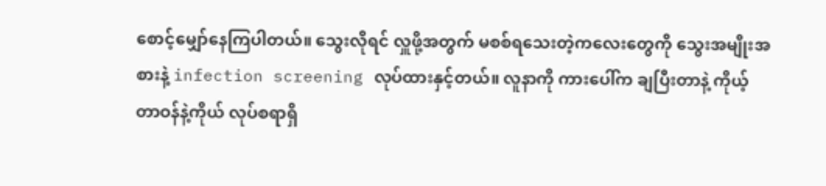စောင့်မျှော်နေကြပါတယ်။ သွေးလိုရင် လှူဖို့အတွက် မစစ်ရသေးတဲ့ကလေးတွေကို သွေးအမျိုးအစားနဲ့ infection screening လုပ်ထားနှင့်တယ်။ လူနာကို ကားပေါ်က ချပြီးတာနဲ့ ကိုယ့်တာဝန်နဲ့ကိုယ် လုပ်စရာရှိ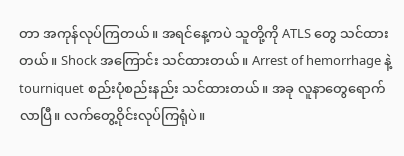တာ အကုန်လုပ်ကြတယ်။ အရင်နေ့ကပဲ သူတို့ကို ATLS တွေ သင်ထားတယ်။ Shock အကြောင်း သင်ထားတယ်။ Arrest of hemorrhage နဲ့ tourniquet စည်းပုံစည်းနည်း သင်ထားတယ်။ အခု လူနာတွေရောက်လာပြီ။ လက်တွေ့ဝိုင်းလုပ်ကြရုံပဲ။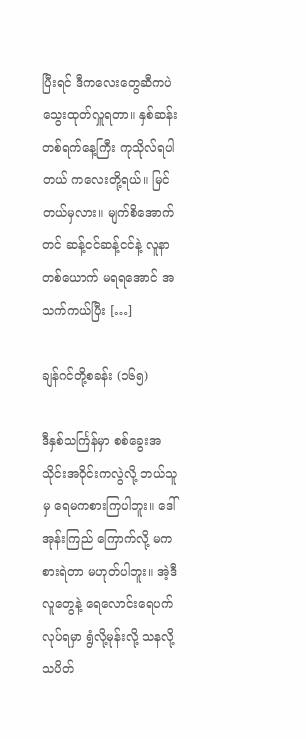ပြီးရင် ဒီကလေးတွေဆီကပဲ သွေးထုတ်လှူရတာ။ နှစ်ဆန်းတစ်ရက်နေ့ကြီး ကုသိုလ်ရပါတယ် ကလေးတို့ရယ်။ မြင်တယ်မှလား။ မျက်စိအောက်တင် ဆန့်ငင်ဆန့်ငင်နဲ့ လူနာတစ်ယောက် မရရအောင် အသက်ကယ်ပြီး […]

ချန်ဂင်တို့စခန်း (၁၆၅)

ဒီနှစ်သင်္ကြန်မှာ စစ်ခွေးအသိုင်းအဝိုင်းကလွဲလို့ ဘယ်သူမှ ရေမကစားကြပါဘူး။ ဒေါ်အုန်းကြည် ကြောက်လို့ မကစားရဲတာ မဟုတ်ပါဘူး။ အဲ့ဒီလူတွေနဲ့ ရေလောင်းရေပက် လုပ်ရမှာ ရွံလို့မုန်းလို့ သနလို့ သပိတ်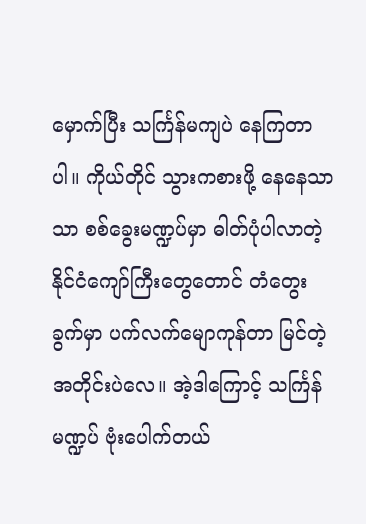မှောက်ပြီး သင်္ကြန်မကျပဲ နေကြတာပါ။ ကိုယ်တိုင် သွားကစားဖို့ နေနေသာသာ စစ်ခွေးမဏ္ဍပ်မှာ ဓါတ်ပုံပါလာတဲ့ နိုင်ငံကျော်ကြီးတွေတောင် တံတွေးခွက်မှာ ပက်လက်မျောကုန်တာ မြင်တဲ့အတိုင်းပဲလေ။ အဲ့ဒါကြောင့် သင်္ကြန်မဏ္ဍပ် ဗုံးပေါက်တယ်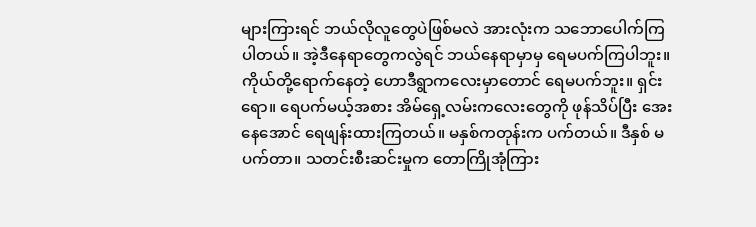များကြားရင် ဘယ်လိုလူတွေပဲဖြစ်မလဲ အားလုံးက သဘောပေါက်ကြပါတယ်။ အဲ့ဒီနေရာတွေကလွဲရင် ဘယ်နေရာမှာမှ ရေမပက်ကြပါဘူး။ ကိုယ်တို့ရောက်နေတဲ့ ဟောဒီရွာကလေးမှာတောင် ရေမပက်ဘူး။ ရှင်းရော။ ရေပက်မယ့်အစား အိမ်ရှေ့လမ်းကလေးတွေကို ဖုန်သိပ်ပြီး အေးနေအောင် ရေဖျန်းထားကြတယ်။ မနှစ်ကတုန်းက ပက်တယ်။ ဒီနှစ် မပက်တာ။ သတင်းစီးဆင်းမှုက တောကြိုအုံကြား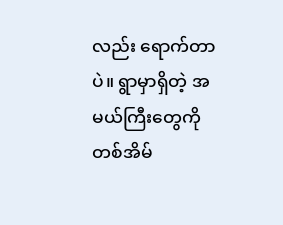လည်း ရောက်တာပဲ။ ရွာမှာရှိတဲ့ အမယ်ကြီးတွေကို တစ်အိမ်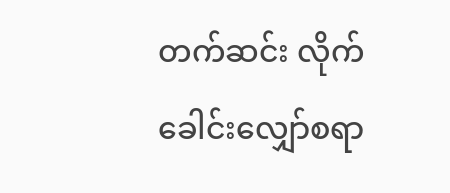တက်ဆင်း လိုက်ခေါင်းလျှော်စရာ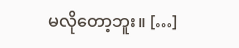မလိုတော့ဘူး။ […]